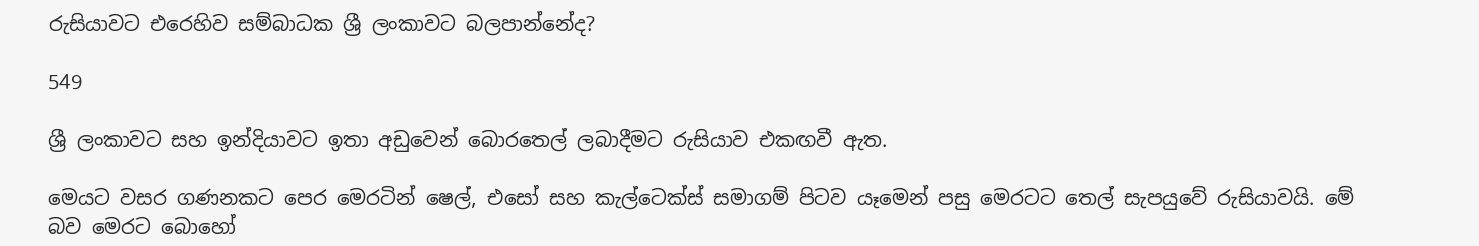රුසියාවට එරෙහිව සම්බාධක ශ්‍රී ලංකාවට බලපාන්නේද?

549

ශ්‍රී ලංකාවට සහ ඉන්දියාවට ඉතා අඩුවෙන් බොරතෙල් ලබාදීමට රුසියාව එකඟවී ඇත.

මෙයට වසර ගණනකට පෙර මෙරටින් ෂෙල්, එසෝ සහ කැල්ටෙක්ස් සමාගම් පිටව යෑමෙන් පසු මෙරටට තෙල් සැපයුවේ රුසියාවයි. මේ බව මෙරට බොහෝ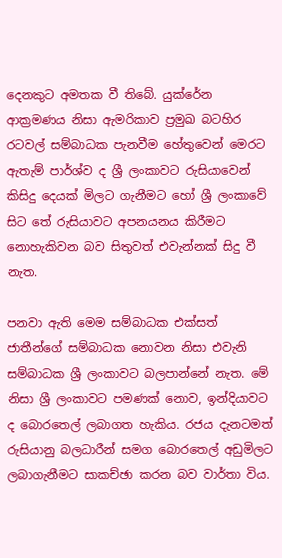දෙනකුට අමතක වී තිබේ. යුක්රේන ආක්‍රමණය නිසා ඇමරිකාව ප්‍රමුඛ බටහිර රටවල් සම්බාධක පැනවීම හේතුවෙන් මෙරට ඇතැම් පාර්ශ්ව ද ශ්‍රී ලංකාවට රුසියාවෙන් කිසිදු දෙයක් මිලට ගැනීමට හෝ ශ්‍රී ලංකාවේ සිට තේ රුසියාවට අපනයනය කිරීමට නොහැකිවන බව සිතුවත් එවැන්නක් සිදු වී නැත.

පනවා ඇති මෙම සම්බාධක එක්සත් ජාතීන්ගේ සම්බාධක නොවන නිසා එවැනි සම්බාධක ශ්‍රී ලංකාවට බලපාන්නේ නැත. මේ නිසා ශ්‍රී ලංකාවට පමණක් නොව, ඉන්දියාවට ද බොරතෙල් ලබාගත හැකිය. රජය දැනටමත් රුසියානු බලධාරීන් සමග බොරතෙල් අඩුමිලට ලබාගැනීමට සාකච්ඡා කරන බව වාර්තා විය.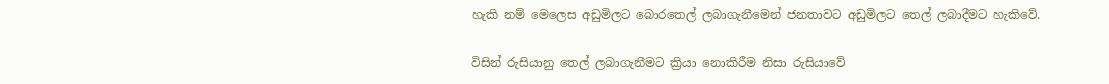හැකි නම් මෙලෙස අඩුමිලට බොරතෙල් ලබාගැනීමෙන් ජනතාවට අඩුමිලට තෙල් ලබාදීමට හැකිවේ.

විසින් රුසියානු තෙල් ලබාගැනීමට ක්‍රියා නොකිරීම නිසා රුසියාවේ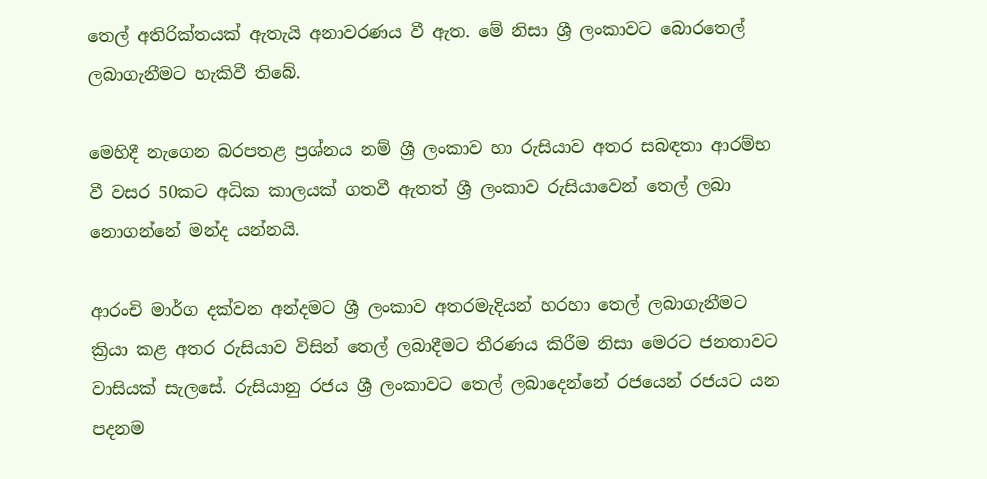තෙල් අතිරික්තයක් ඇතැයි අනාවරණය වී ඇත. මේ නිසා ශ්‍රී ලංකාවට බොරතෙල් ලබාගැනීමට හැකිවී තිබේ.

මෙහිදී නැගෙන බරපතළ ප්‍රශ්නය නම් ශ්‍රී ලංකාව හා රුසියාව අතර සබඳතා ආරම්භ වී වසර 50කට අධික කාලයක් ගතවී ඇතත් ශ්‍රී ලංකාව රුසියාවෙන් තෙල් ලබා නොගන්නේ මන්ද යන්නයි.

ආරංචි මාර්ග දක්වන අන්දමට ශ්‍රී ලංකාව අතරමැදියන් හරහා තෙල් ලබාගැනීමට ක්‍රියා කළ අතර රුසියාව විසින් තෙල් ලබාදීමට තීරණය කිරීම නිසා මෙරට ජනතාවට වාසියක් සැලසේ. රුසියානු රජය ශ්‍රී ලංකාවට තෙල් ලබාදෙන්නේ රජයෙන් රජයට යන පදනම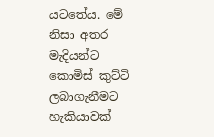යටතේය. මේ නිසා අතර මැදියන්ට කොමිස් කුට්ටි ලබාගැනීමට හැකියාවක්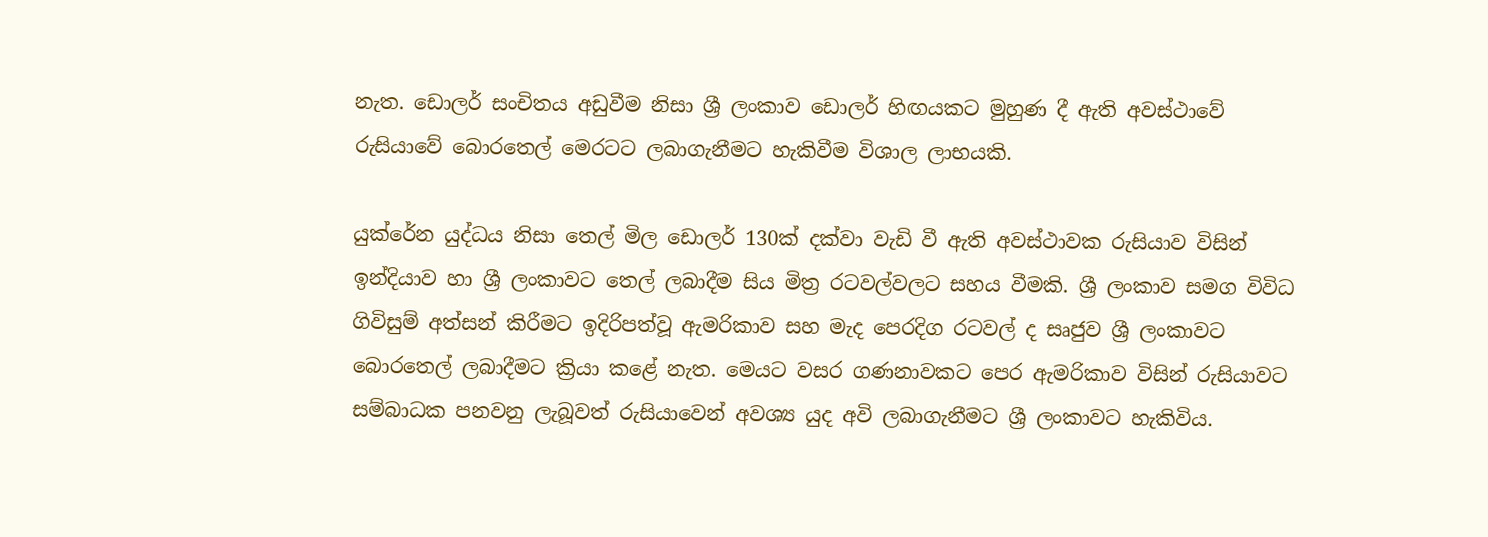නැත. ඩොලර් සංචිතය අඩුවීම නිසා ශ්‍රී ලංකාව ඩොලර් හිඟයකට මුහුණ දී ඇති අවස්ථාවේ රුසියාවේ බොරතෙල් මෙරටට ලබාගැනීමට හැකිවීම විශාල ලාභයකි.

යුක්රේන යුද්ධය නිසා තෙල් මිල ඩොලර් 130ක් දක්වා වැඩි වී ඇති අවස්ථාවක රුසියාව විසින් ඉන්දියාව හා ශ්‍රී ලංකාවට තෙල් ලබාදීම සිය මිත්‍ර රටවල්වලට සහය වීමකි. ශ්‍රී ලංකාව සමග විවිධ ගිවිසුම් අත්සන් කිරීමට ඉදිරිපත්වූ ඇමරිකාව සහ මැද පෙරදිග රටවල් ද සෘජුව ශ්‍රී ලංකාවට බොරතෙල් ලබාදීමට ක්‍රියා කළේ නැත. මෙයට වසර ගණනාවකට පෙර ඇමරිකාව විසින් රුසියාවට සම්බාධක පනවනු ලැබූවත් රුසියාවෙන් අවශ්‍ය යුද අවි ලබාගැනීමට ශ්‍රී ලංකාවට හැකිවිය.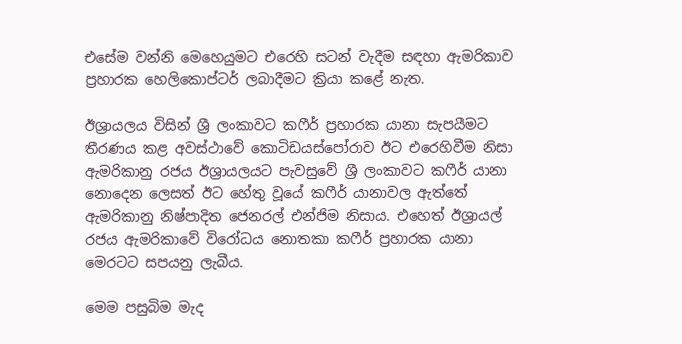එසේම වන්නි මෙහෙයුමට එරෙහි සටන් වැදීම සඳහා ඇමරිකාව ප්‍රහාරක හෙලිකොප්ටර් ලබාදීමට ක්‍රියා කළේ නැත.

ඊශ්‍රායලය විසින් ශ්‍රී ලංකාවට කෆීර් ප්‍රහාරක යානා සැපයීමට තීරණය කළ අවස්ථාවේ කොටිඩයස්පෝරාව ඊට එරෙහිවීම නිසා ඇමරිකානු රජය ඊශ්‍රායලයට පැවසුවේ ශ්‍රී ලංකාවට කෆීර් යානා නොදෙන ලෙසත් ඊට හේතු වූයේ කෆීර් යානාවල ඇත්තේ ඇමරිකානු නිෂ්පාදිත ජෙනරල් එන්ජිම නිසාය. එහෙත් ඊශ්‍රායල් රජය ඇමරිකාවේ විරෝධය නොතකා කෆීර් ප්‍රහාරක යානා මෙරටට සපයනු ලැබීය.

මෙම පසුබිම මැද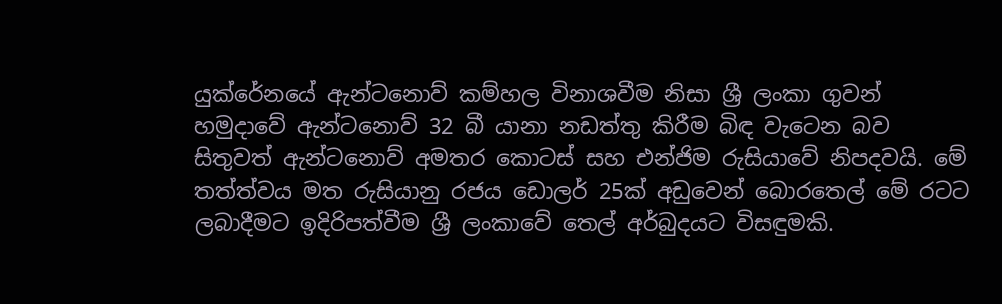යුක්රේනයේ ඇන්ටනොව් කම්හල විනාශවීම නිසා ශ්‍රී ලංකා ගුවන් හමුදාවේ ඇන්ටනොව් 32 බී යානා නඩත්තු කිරීම බිඳ වැටෙන බව සිතුවත් ඇන්ටනොව් අමතර කොටස් සහ එන්ජිම රුසියාවේ නිපදවයි. මේ තත්ත්වය මත රුසියානු රජය ඩොලර් 25ක් අඩුවෙන් බොරතෙල් මේ රටට ලබාදීමට ඉදිරිපත්වීම ශ්‍රී ලංකාවේ තෙල් අර්බුදයට විසඳුමකි.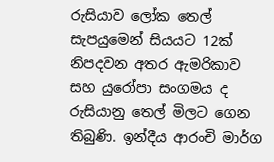රුසියාව ලෝක තෙල් සැපයුමෙන් සියයට 12ක් නිපදවන අතර ඇමරිකාව සහ යුරෝපා සංගමය ද රුසියානු තෙල් මිලට ගෙන තිබුණි. ඉන්දීය ආරංචි මාර්ග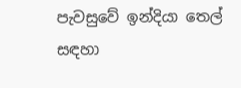පැවසුවේ ඉන්දියා තෙල් සඳහා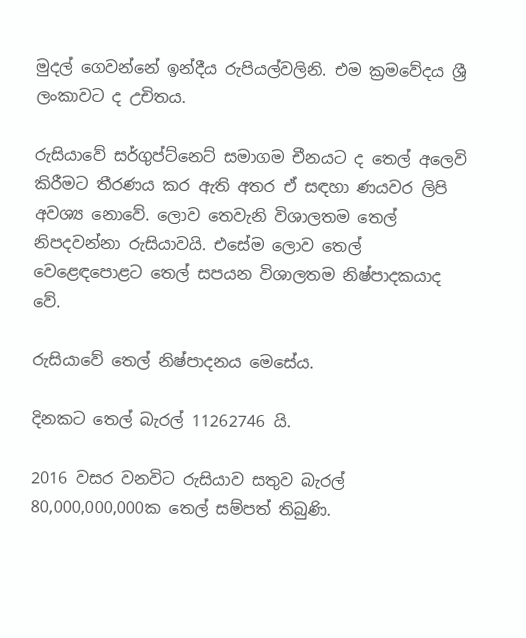මුදල් ගෙවන්නේ ඉන්දීය රුපියල්වලිනි. එම ක්‍රමවේදය ශ්‍රී ලංකාවට ද උචිතය.

රුසියාවේ සර්ගුප්ට්නෙට් සමාගම චීනයට ද තෙල් අලෙවි කිරීමට තීරණය කර ඇති අතර ඒ සඳහා ණයවර ලිපි අවශ්‍ය නොවේ. ලොව තෙවැනි විශාලතම තෙල් නිපදවන්නා රුසියාවයි. එසේම ලොව තෙල් වෙළෙඳපොළට තෙල් සපයන විශාලතම නිෂ්පාදකයාද වේ.

රුසියාවේ තෙල් නිෂ්පාදනය මෙසේය.

දිනකට තෙල් බැරල් 11262746 යි.

2016 වසර වනවිට රුසියාව සතුව බැරල් 80,000,000,000ක තෙල් සම්පත් තිබුණි.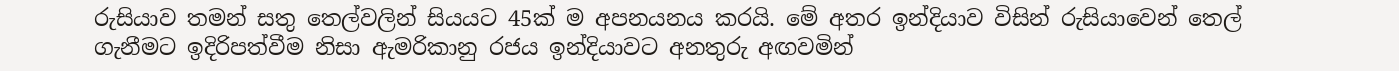රුසියාව තමන් සතු තෙල්වලින් සියයට 45ක් ම අපනයනය කරයි. මේ අතර ඉන්දියාව විසින් රුසියාවෙන් තෙල් ගැනීමට ඉදිරිපත්වීම නිසා ඇමරිකානු රජය ඉන්දියාවට අනතුරු අඟවමින්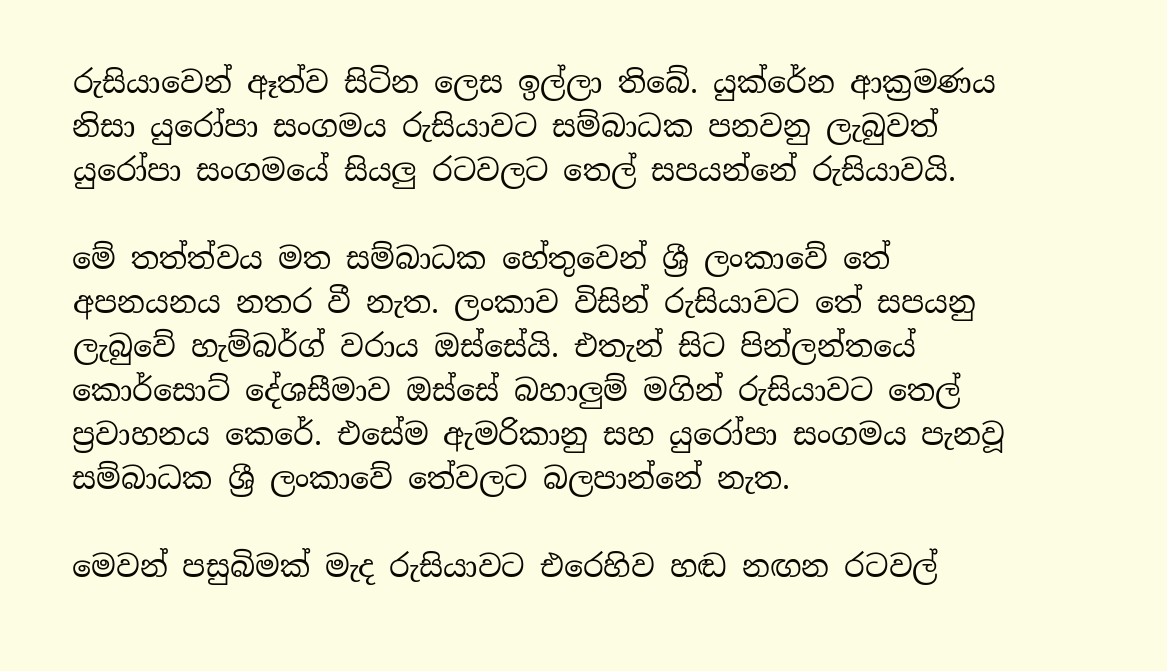රුසියාවෙන් ඈත්ව සිටින ලෙස ඉල්ලා තිබේ. යුක්රේන ආක්‍රමණය නිසා යුරෝපා සංගමය රුසියාවට සම්බාධක පනවනු ලැබුවත් යුරෝපා සංගමයේ සියලු රටවලට තෙල් සපයන්නේ රුසියාවයි.

මේ තත්ත්වය මත සම්බාධක හේතුවෙන් ශ්‍රී ලංකාවේ තේ අපනයනය නතර වී නැත. ලංකාව විසින් රුසියාවට තේ සපයනු ලැබුවේ හැම්බර්ග් වරාය ඔස්සේයි. එතැන් සිට පින්ලන්තයේ කොර්සොට් දේශසීමාව ඔස්සේ බහාලුම් මගින් රුසියාවට තෙල් ප්‍රවාහනය කෙරේ. එසේම ඇමරිකානු සහ යුරෝපා සංගමය පැනවූ සම්බාධක ශ්‍රී ලංකාවේ තේවලට බලපාන්නේ නැත.

මෙවන් පසුබිමක් මැද රුසියාවට එරෙහිව හඬ නඟන රටවල්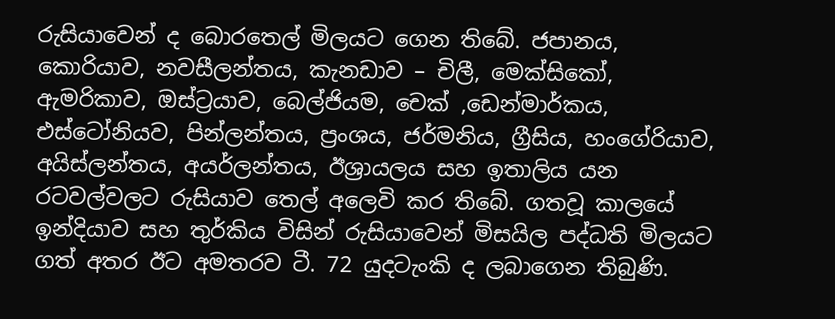රුසියාවෙන් ද බොරතෙල් මිලයට ගෙන තිබේ. ජපානය, කොරියාව, නවසීලන්තය, කැනඩාව – චිලී, මෙක්සිකෝ, ඇමරිකාව, ඔස්ට්‍රයාව, බෙල්ජියම, චෙක් ,ඩෙන්මාර්කය, එස්ටෝනියව, පින්ලන්තය, ප්‍රංශය, ජර්මනිය, ග්‍රීසිය, හංගේරියාව, අයිස්ලන්තය, අයර්ලන්තය, ඊශ්‍රායලය සහ ඉතාලිය යන රටවල්වලට රුසියාව තෙල් අලෙවි කර තිබේ. ගතවූ කාලයේ ඉන්දියාව සහ තුර්කිය විසින් රුසියාවෙන් මිසයිල පද්ධති මිලයට ගත් අතර ඊට අමතරව ටී. 72 යුදටැංකි ද ලබාගෙන තිබුණි.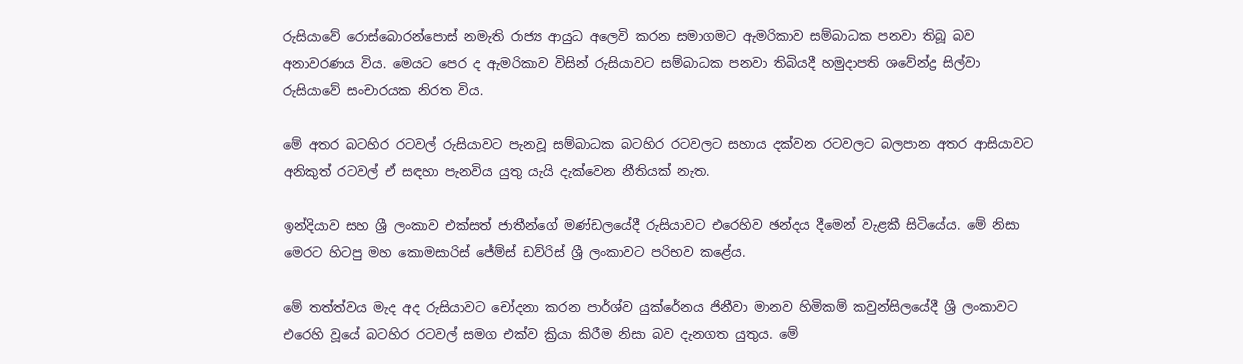රුසියාවේ රොස්බොරන්පොස් නමැති රාජ්‍ය ආයුධ අලෙවි කරන සමාගමට ඇමරිකාව සම්බාධක පනවා තිබූ බව අනාවරණය විය. මෙයට පෙර ද ඇමරිකාව විසින් රුසියාවට සම්බාධක පනවා තිබියදී හමුදාපති ශවේන්ද්‍ර සිල්වා රුසියාවේ සංචාරයක නිරත විය.

මේ අතර බටහිර රටවල් රුසියාවට පැනවූ සම්බාධක බටහිර රටවලට සහාය දක්වන රටවලට බලපාන අතර ආසියාවට අනිකුත් රටවල් ඒ සඳහා පැනවිය යුතු යැයි දැක්වෙන නීතියක් නැත.

ඉන්දියාව සහ ශ්‍රී ලංකාව එක්සත් ජාතීන්ගේ මණ්ඩලයේදී රුසියාවට එරෙහිව ඡන්දය දීමෙන් වැළකී සිටියේය. මේ නිසා මෙරට හිටපු මහ කොමසාරිස් ජේම්ස් ඩව්රිස් ශ්‍රී ලංකාවට පරිභව කළේය.

මේ තත්ත්වය මැද අද රුසියාවට චෝදනා කරන පාර්ශ්ව යුක්රේනය ජිනීවා මානව හිමිකම් කවුන්සිලයේදී ශ්‍රී ලංකාවට එරෙහි වූයේ බටහිර රටවල් සමග එක්ව ක්‍රියා කිරීම නිසා බව දැනගත යුතුය. මේ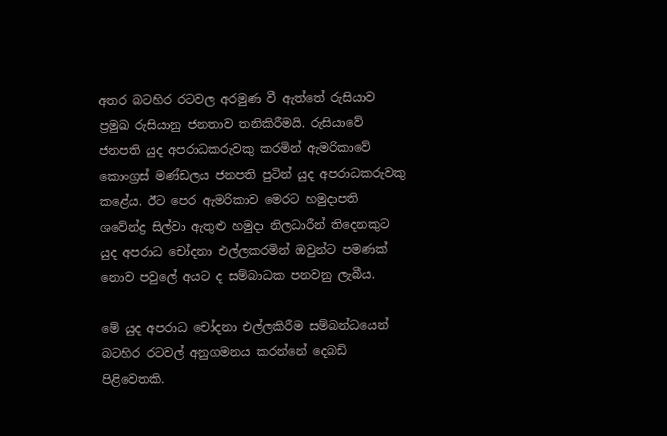අතර බටහිර රටවල අරමුණ වී ඇත්තේ රුසියාව ප්‍රමුඛ රුසියානු ජනතාව තනිකිරීමයි. රුසියාවේ ජනපති යුද අපරාධකරුවකු කරමින් ඇමරිකාවේ කොංග්‍රස් මණ්ඩලය ජනපති පුටින් යුද අපරාධකරුවකු කළේය. ඊට පෙර ඇමරිකාව මෙරට හමුදාපති ශවේන්ද්‍ර සිල්වා ඇතුළු හමුදා නිලධාරීන් තිදෙනකුට යුද අපරාධ චෝදනා එල්ලකරමින් ඔවුන්ට පමණක් නොව පවුලේ අයට ද සම්බාධක පනවනු ලැබීය.

මේ යුද අපරාධ චෝදනා එල්ලකිරීම සම්බන්ධයෙන් බටහිර රටවල් අනුගමනය කරන්නේ දෙබඩි පිළිවෙතකි.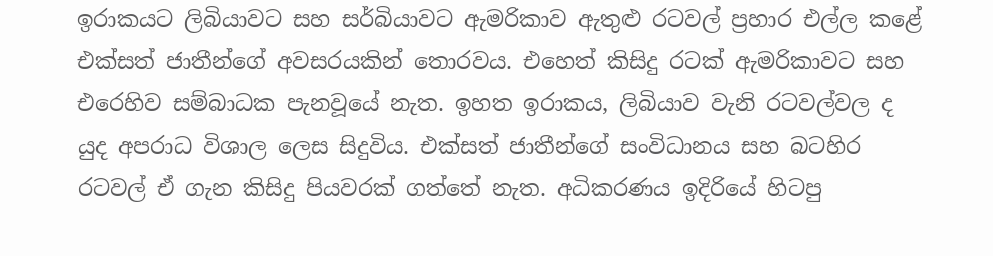ඉරාකයට ලිබියාවට සහ සර්බියාවට ඇමරිකාව ඇතුළු රටවල් ප්‍රහාර එල්ල කළේ එක්සත් ජාතීන්ගේ අවසරයකින් තොරවය. එහෙත් කිසිදු රටක් ඇමරිකාවට සහ එරෙහිව සම්බාධක පැනවූයේ නැත. ඉහත ඉරාකය, ලිබියාව වැනි රටවල්වල ද යුද අපරාධ විශාල ලෙස සිදුවිය. එක්සත් ජාතීන්ගේ සංවිධානය සහ බටහිර රටවල් ඒ ගැන කිසිදු පියවරක් ගත්තේ නැත. අධිකරණය ඉදිරියේ හිටපු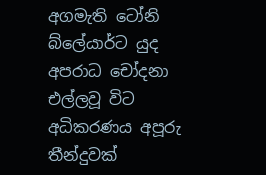අගමැති ටෝනි බ්ලේයාර්ට යුද අපරාධ චෝදනා එල්ලවූ විට අධිකරණය අපූරු තීන්දුවක්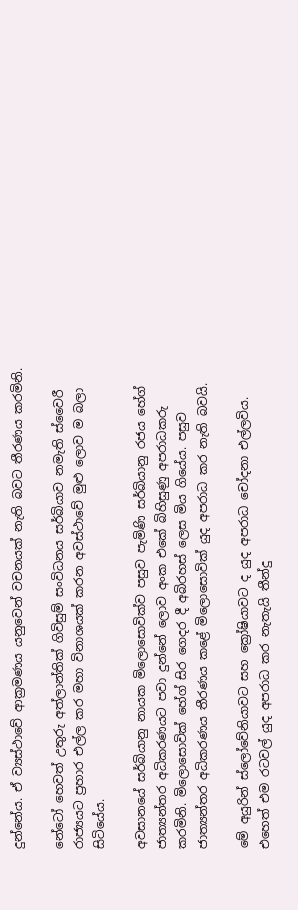දුන්නේය. ඒ ව්‍යස්ථාවේ ආක්‍රමණය යනුවෙන් වචනයක් නැති බවට තීරණය කරමිනි.

නේටෝ හෙවත් උතුරු අත්ලාන්තික් ගිවිසුම් සංවිධනය සර්බියාව නමැති ස්වෛරී රාජ්‍යයට ප්‍රහාර එල්ල කර මහා විනාශයක් කරන අවස්ථාවේ මුළු ලොව ම බලා සිටියේය.

අවසානයේ සර්බියානු නායක මිලොසොවික්ව පසුව පැමිණි සර්බියානු රජය හේග් ජාත්‍යන්තර අධිකරණයට පවා දුන්නේ ලොව අංක එකේ බිහිසුණු අපරාධකරු කරමිනි. මිලොසොවික් හේග් සිර ගෙදර දී අබිරහස් ලෙස මිය ගියේය. පසුව ජාත්‍යන්තර අධිකරණය තීරණය කළේ මිලොසොවික් යුද අපරාධ කර නැති බවයි.

මේ අයුරින් ස්ලෝවේනියාවට සහ ක්‍රෝෂියාවට ද යුද අපරාධ චෝදනා එල්ලවිය. එහෙත් එම රටවල් යුද අපරාධ කර නැතැයි තීන්දු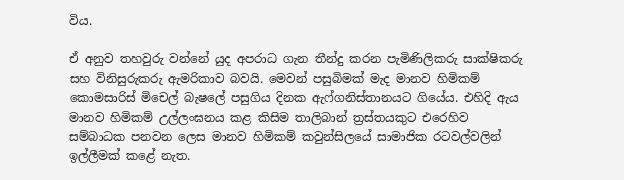විය.

ඒ අනුව තහවුරු වන්නේ යුද අපරාධ ගැන තීන්දු කරන පැමිණිලිකරු සාක්ෂිකරු සහ විනිසුරුකරු ඇමරිකාව බවයි. මෙවන් පසුබිමක් මැද මානව හිමිකම් කොමසාරිස් මිචෙල් බැෂලේ පසුගිය දිනක ඇෆ්ගනිස්තානයට ගියේය. එහිදි ඇය මානව හිමිකම් උල්ලංඝනය කළ කිසිම තාලිබාන් ත්‍රස්තයකුට එරෙහිව සම්බාධක පනවන ලෙස මානව හිමිකම් කවුන්සිලයේ සාමාජික රටවල්වලින් ඉල්ලීමක් කළේ නැත.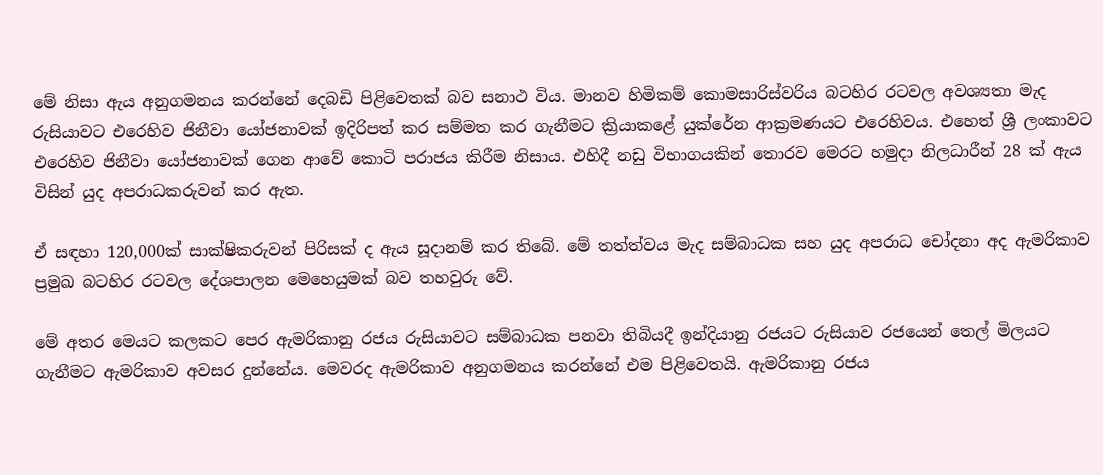මේ නිසා ඇය අනුගමනය කරන්නේ දෙබඩි පිළිවෙතක් බව සනාථ විය. මානව හිමිකම් කොමසාරිස්වරිය බටහිර රටවල අවශ්‍යතා මැද රුසියාවට එරෙහිව ජිනීවා යෝජනාවක් ඉදිරිපත් කර සම්මත කර ගැනීමට ක්‍රියාකළේ යුක්රේන ආක්‍රමණයට එරෙහිවය. එහෙත් ශ්‍රී ලංකාවට එරෙහිව ජිනීවා යෝජනාවක් ගෙන ආවේ කොටි පරාජය කිරීම නිසාය. එහිදී නඩු විභාගයකින් තොරව මෙරට හමුදා නිලධාරීන් 28 ක් ඇය විසින් යුද අපරාධකරුවන් කර ඇත.

ඒ සඳහා 120,000ක් සාක්ෂිකරුවන් පිරිසක් ද ඇය සූදානම් කර තිබේ. මේ තත්ත්වය මැද සම්බාධක සහ යුද අපරාධ චෝදනා අද ඇමරිකාව ප්‍රමුඛ බටහිර රටවල දේශපාලන මෙහෙයුමක් බව තහවුරු වේ.

මේ අතර මෙයට කලකට පෙර ඇමරිකානු රජය රුසියාවට සම්බාධක පනවා තිබියදී ඉන්දියානු රජයට රුසියාව රජයෙන් තෙල් මිලයට ගැනීමට ඇමරිකාව අවසර දුන්නේය. මෙවරද ඇමරිකාව අනුගමනය කරන්නේ එම පිළිවෙතයි. ඇමරිකානු රජය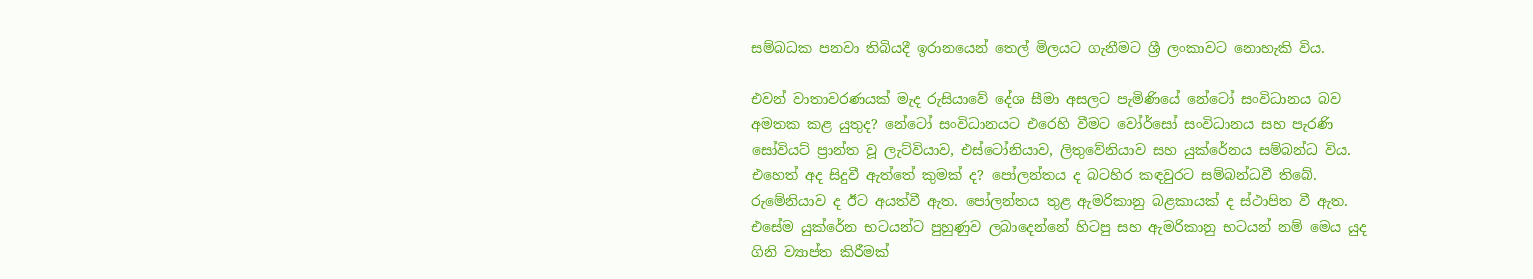සම්බධක පනවා තිබියදී ඉරානයෙන් තෙල් මිලයට ගැනීමට ශ්‍රී ලංකාවට නොහැකි විය.

එවන් වාතාවරණයක් මැද රුසියාවේ දේශ සීමා අසලට පැමිණියේ නේටෝ සංවිධානය බව අමතක කළ යුතුද? නේටෝ සංවිධානයට එරෙහි වීමට වෝර්සෝ සංවිධානය සහ පැරණි සෝවියට් ප්‍රාන්ත වූ ලැට්වියාව, එස්ටෝනියාව, ලිතුවේනියාව සහ යුක්රේනය සම්බන්ධ විය. එහෙත් අද සිදුවී ඇත්තේ කුමක් ද? පෝලන්තය ද බටහිර කඳවුරට සම්බන්ධවී තිබේ. රුමේනියාව ද ඊට අයත්වී ඇත. පෝලන්තය තුළ ඇමරිකානු බළකායක් ද ස්ථාපිත වී ඇත. එසේම යුක්රේන භටයන්ට පුහුණුව ලබාදෙන්නේ හිටපු සහ ඇමරිකානු භටයන් නම් මෙය යුද ගිනි ව්‍යාප්ත කිරීමක්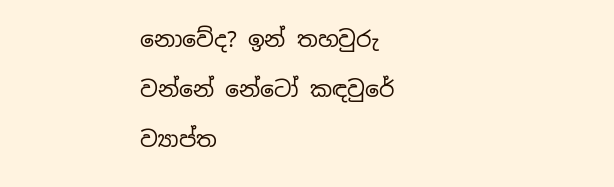නොවේද? ඉන් තහවුරු වන්නේ නේටෝ කඳවුරේ ව්‍යාප්ත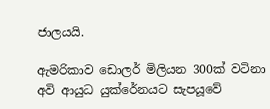ජාලයයි.

ඇමරිකාව ඩොලර් මිලියන 300ක් වටිනා අවි ආයුධ යුක්රේනයට සැපයූවේ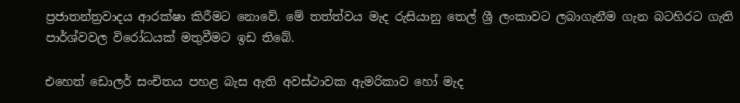ප්‍රජාතන්ත්‍රවාදය ආරක්ෂා කිරීමට නොවේ. මේ තත්ත්වය මැද රුසියානු තෙල් ශ්‍රී ලංකාවට ලබාගැනීම ගැන බටහිරට ගැති පාර්ශ්වවල විරෝධයක් මතුවීමට ඉඩ තිබේ.

එහෙත් ඩොලර් සංචිතය පහළ බැස ඇති අවස්ථාවක ඇමරිකාව හෝ මැද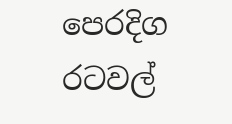පෙරදිග රටවල්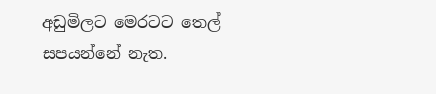අඩුමිලට මෙරටට තෙල් සපයන්නේ නැත.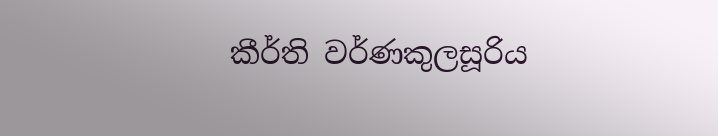කීර්ති වර්ණකුලසූරිය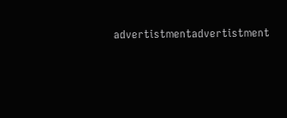advertistmentadvertistment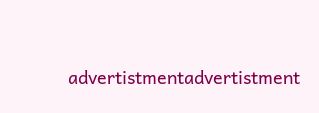advertistmentadvertistment